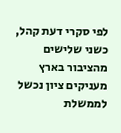לפי סקרי דעת קהל, כשני שלישים מהציבור בארץ מעניקים ציון נכשל לממשלת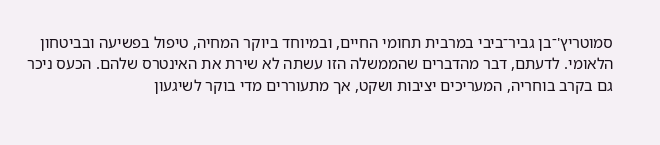סמוטריץ'־בן גביר־ביבי במרבית תחומי החיים, ובמיוחד ביוקר המחיה, טיפול בפשיעה ובביטחון הלאומי. לדעתם, דבר מהדברים שהממשלה הזו עשתה לא שירת את האינטרס שלהם. הכעס ניכר גם בקרב בוחריה, המעריכים יציבות ושקט, אך מתעוררים מדי בוקר לשיגעון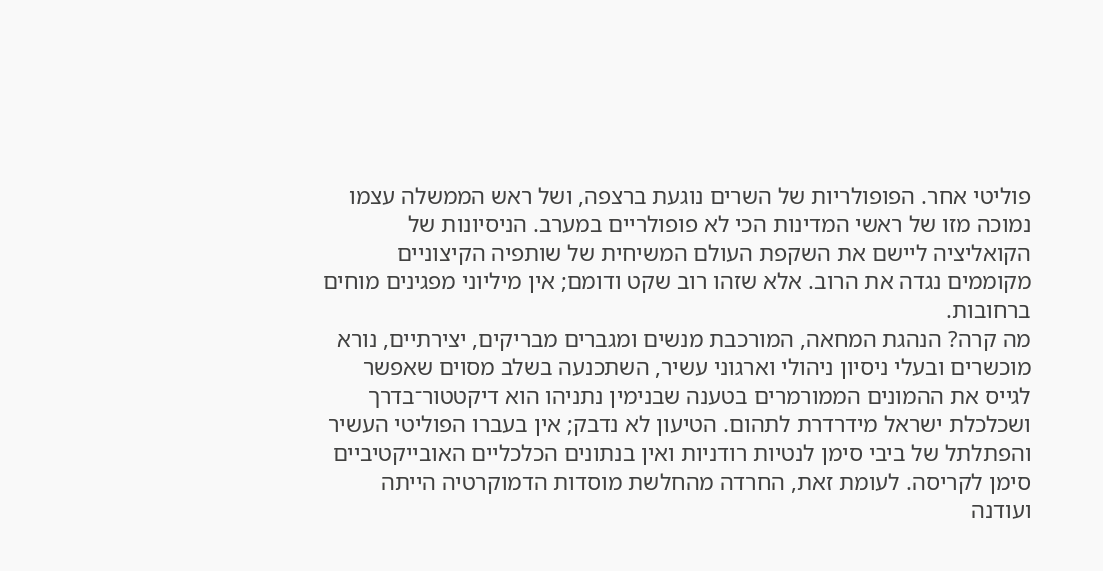פוליטי אחר. הפופולריות של השרים נוגעת ברצפה, ושל ראש הממשלה עצמו נמוכה מזו של ראשי המדינות הכי לא פופולריים במערב. הניסיונות של הקואליציה ליישם את השקפת העולם המשיחית של שותפיה הקיצוניים מקוממים נגדה את הרוב. אלא שזהו רוב שקט ודומם; אין מיליוני מפגינים מוחים ברחובות.
מה קרה? הנהגת המחאה, המורכבת מנשים ומגברים מבריקים, יצירתיים, נורא מוכשרים ובעלי ניסיון ניהולי וארגוני עשיר, השתכנעה בשלב מסוים שאפשר לגייס את ההמונים הממורמרים בטענה שבנימין נתניהו הוא דיקטטור־בדרך ושכלכלת ישראל מידרדרת לתהום. הטיעון לא נדבק; אין בעברו הפוליטי העשיר והפתלתל של ביבי סימן לנטיות רודניות ואין בנתונים הכלכליים האובייקטיביים סימן לקריסה. לעומת זאת, החרדה מהחלשת מוסדות הדמוקרטיה הייתה ועודנה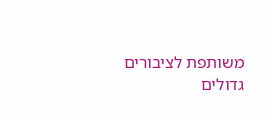משותפת לציבורים גדולים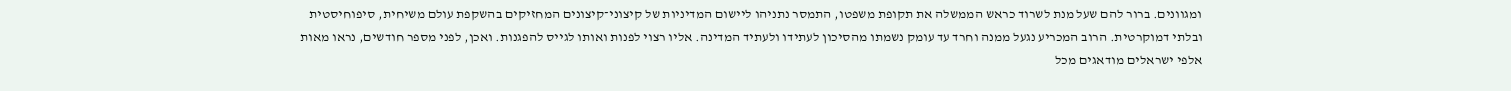ומגוונים. ברור להם שעל מנת לשרוד כראש הממשלה את תקופת משפטו, התמסר נתניהו ליישום המדיניות של קיצוני־קיצונים המחזיקים בהשקפת עולם משיחית, סיפוחיסטית ובלתי דמוקרטית. הרוב המכריע נגעל ממנה וחרד עד עומק נשמתו מהסיכון לעתידו ולעתיד המדינה. אליו רצוי לפנות ואותו לגייס להפגנות. ואכן, לפני מספר חודשים, נראו מאות אלפי ישראלים מודאגים מכל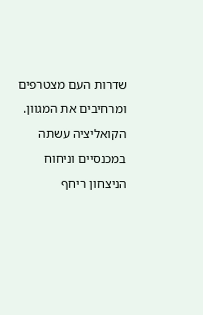שדרות העם מצטרפים ומרחיבים את המגוון. הקואליציה עשתה במכנסיים וניחוח הניצחון ריחף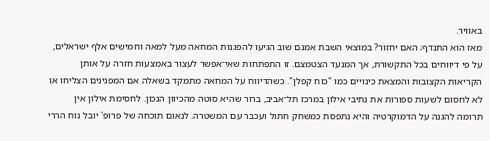באוויר.
מאז הוא התנדף; האם יחזור? במוצאי השבת אמנם שוב הגיעו להפגנות המחאה מעל למאה וחמישים אלף ישראלים, על פי דיווחים בכל התקשורת, אך המנעד הצטמצם. זו התפתחות שאי־אפשר לעצור באמצעות חזרה על אותן הקריאות הקצובות והמצאת כינויים כמו "כוח קפלן". כשהדיווח על המחאה מתמקד בשאלה אם המפגינים הצליחו או לא לחסום לשעות ספורות את נתיבי אילון במרכז תל־אביב, ברור שהיא סוטה מהכיוון הנכון. לחסימת אילון אין תרומה להגנה על הדמוקרטיה והיא נתפסת כמשחק חתול ועכבר עם המשטרה. לנאום תוכחה של פרופ' יובל נוח הררי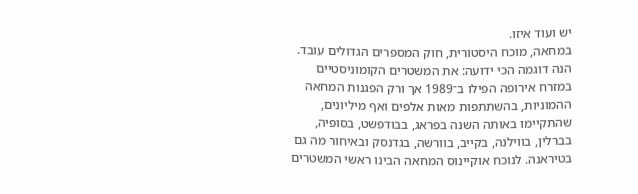יש ועוד איזו.
במחאה, מוכח היסטורית, חוק המספרים הגדולים עובד. הנה דוגמה הכי ידועה: את המשטרים הקומוניסטיים במזרח אירופה הפילו ב־1989 אך ורק הפגנות המחאה ההמוניות, בהשתתפות מאות אלפים ואף מיליונים, שהתקיימו באותה השנה בפראג, בבודפשט, בסופיה, בברלין, בווילנה, בקייב, בוורשה, בגדנסק ובאיחור מה גם בטיראנה. לנוכח אוקיינוס המחאה הבינו ראשי המשטרים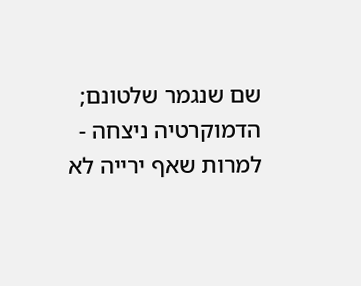שם שנגמר שלטונם; הדמוקרטיה ניצחה - למרות שאף ירייה לא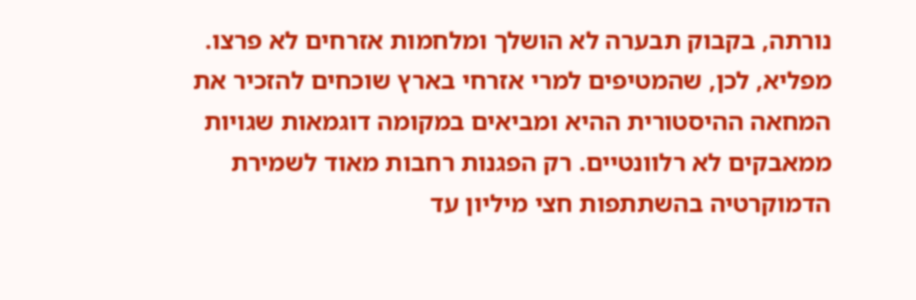נורתה, בקבוק תבערה לא הושלך ומלחמות אזרחים לא פרצו.
מפליא, לכן, שהמטיפים למרי אזרחי בארץ שוכחים להזכיר את המחאה ההיסטורית ההיא ומביאים במקומה דוגמאות שגויות ממאבקים לא רלוונטיים. רק הפגנות רחבות מאוד לשמירת הדמוקרטיה בהשתתפות חצי מיליון עד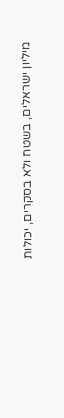מיליון ישראלים, בשטח ולא בסקרים, יכולות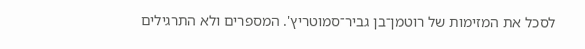לסכל את המזימות של רוטמן־בן גביר־סמוטריץ'. המספרים ולא התרגילים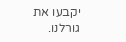יקבעו את גורלנו.